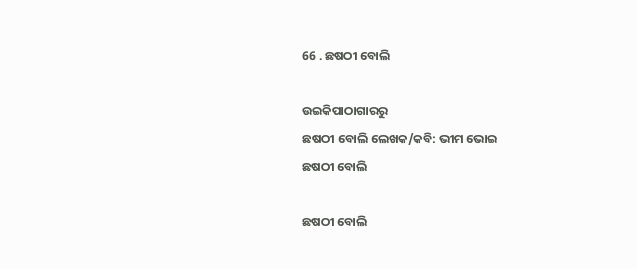66 . ଛଷଠୀ ବୋଲି

ଉଇକିପାଠାଗାର‌ରୁ
ଛଷଠୀ ବୋଲି ଲେଖକ/କବି: ଭୀମ ଭୋଇ
ଛଷଠୀ ବୋଲି

ଛଷଠୀ ବୋଲି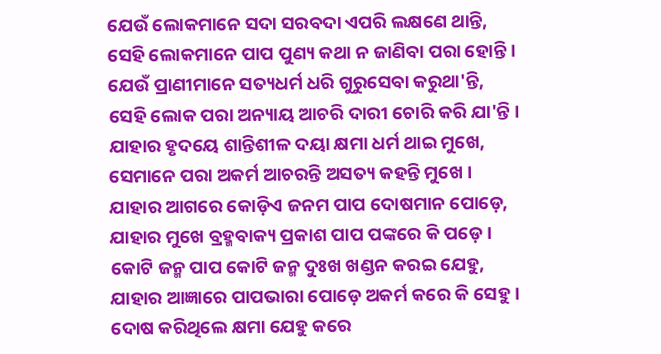ଯେଉଁ ଲୋକମାନେ ସଦା ସରବଦା ଏପରି ଲକ୍ଷଣେ ଥାନ୍ତି,
ସେହି ଲୋକମାନେ ପାପ ପୁଣ୍ୟ କଥା ନ ଜାଣିବା ପରା ହୋନ୍ତି ।
ଯେଉଁ ପ୍ରାଣୀମାନେ ସତ୍ୟଧର୍ମ ଧରି ଗୁରୁସେବା କରୁଥା'ନ୍ତି,
ସେହି ଲୋକ ପରା ଅନ୍ୟାୟ ଆଚରି ଦାରୀ ଚୋରି କରି ଯା'ନ୍ତି ।
ଯାହାର ହୃଦୟେ ଶାନ୍ତିଶୀଳ ଦୟା କ୍ଷମା ଧର୍ମ ଥାଇ ମୁଖେ,
ସେମାନେ ପରା ଅକର୍ମ ଆଚରନ୍ତି ଅସତ୍ୟ କହନ୍ତି ମୁଖେ ।
ଯାହାର ଆଗରେ କୋଡ଼ିଏ ଜନମ ପାପ ଦୋଷମାନ ପୋଡ଼େ,
ଯାହାର ମୁଖେ ବ୍ରହ୍ମବାକ୍ୟ ପ୍ରକାଶ ପାପ ପଙ୍କରେ କି ପଡ଼େ ।
କୋଟି ଜନ୍ମ ପାପ କୋଟି ଜନ୍ମ ଦୁଃଖ ଖଣ୍ଡନ କରଇ ଯେହୁ,
ଯାହାର ଆଜ୍ଞାରେ ପାପଭାରା ପୋଡ଼େ ଅକର୍ମ କରେ କି ସେହୁ ।
ଦୋଷ କରିଥିଲେ କ୍ଷମା ଯେହୁ କରେ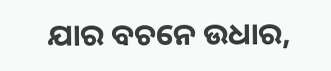ଯାର ବଚନେ ଉଧାର,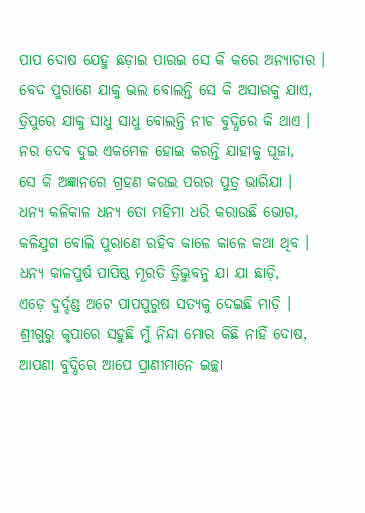ପାପ ଦୋଷ ଯେହୁ ଛଡ଼ାଇ ପାରଇ ସେ କି କରେ ଅନ୍ୟାଚାର ।
ବେଦ ପୁରାଣେ ଯାକୁ ଭଲ ବୋଲନ୍ତି ସେ କି ଅସାରକୁ ଯାଏ,
ତ୍ରିପୁରେ ଯାକୁ ସାଧୁ ସାଧୁ ବୋଲନ୍ତି ନୀଚ ବୁଦ୍ଧିରେ କି ଥାଏ ।
ନର ଦେବ ଦୁଇ ଏକମେଳ ହୋଇ କରନ୍ତି ଯାହାକୁ ପୂଜା,
ସେ କି ଅଜ୍ଞାନରେ ଗ୍ରହଣ କରଇ ପରର ପୁତ୍ର ଭାରିଯା ।
ଧନ୍ୟ କଳିକାଳ ଧନ୍ୟ ତୋ ମହିମା ଧରି କରାଉଛି ଭୋଗ,
କଳିଯୁଗ ବୋଲି ପୁରାଣେ ରହିବ କାଳେ କାଳେ କଥା ଥିବ ।
ଧନ୍ୟ କାଳପୁର୍ଷ ପାପିଷ୍ଠ ମୂରତି ତ୍ରିଭୁବନୁ ଯା ଯା ଛାଡ଼ି,
ଏଡ଼େ ଦୁର୍ଦ୍ଦଣ୍ଡ ଅଟେ ପାପପୁରୁଷ ସତ୍ୟକୁ ଦେଇଛି ମାଡ଼ି ।
ଶ୍ରୀଗୁରୁ କୃପାରେ ସହୁଛି ମୁଁ ନିନ୍ଦା ମୋର କିଛି ନାହିଁ ଦୋଷ,
ଆପଣା ବୁଦ୍ଧିରେ ଆପେ ପ୍ରାଣୀମାନେ ଇଚ୍ଛା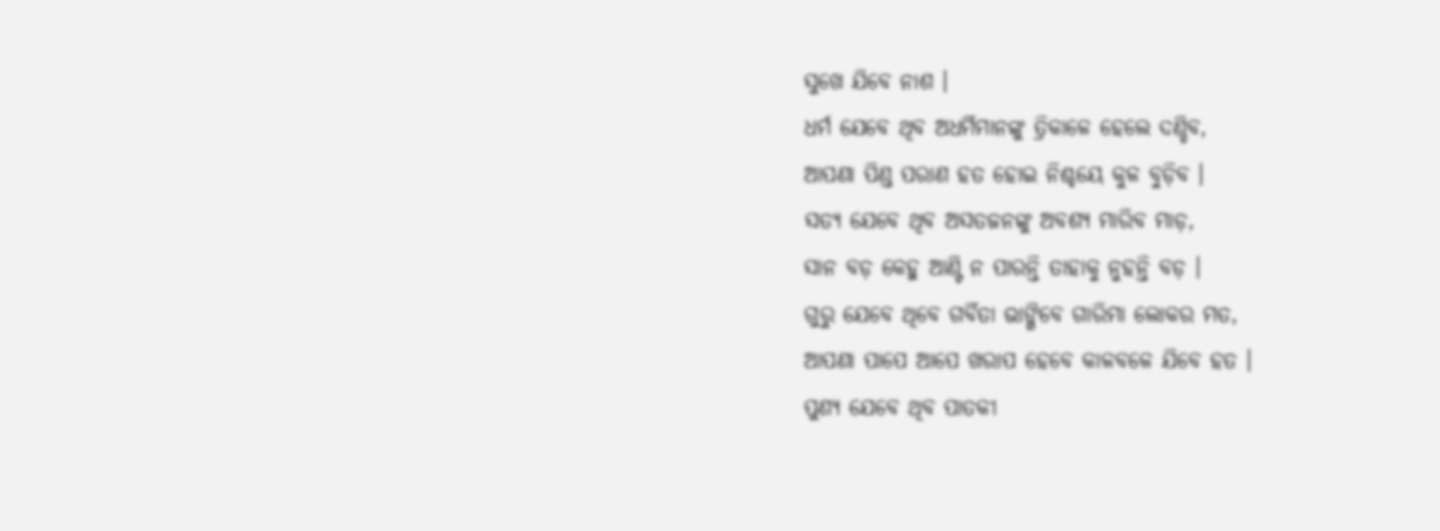ସୁଖେ ଯିବେ ନାଶ ।
ଧର୍ମ ଯେବେ ଥିବ ଅଧର୍ମିମାନଙ୍କୁ ତ୍ରିକାଳେ ହେଲେ ଦଣ୍ଡିବ,
ଆପଣା ପିଣ୍ଡ ପରାଣ ହତ ହୋଇ ନିଶ୍ଚୟେ କୁଳ ବୁଡ଼ିବ ।
ସତ୍ୟ ଯେବେ ଥିବ ଅସତଜନଙ୍କୁ ଅବଶ୍ୟ ମାରିବ ମାଡ଼,
ସାନ ବଡ଼ କେହୁ ଆଣ୍ଟି ନ ପାରନ୍ତି ତାହାକୁ ନୁହନ୍ତି ବଡ଼ ।
ଗୁରୁ ଯେବେ ଥିବେ ଗର୍ବିତା ଭାଙ୍ଗିବେ ଗାରିମା ଲୋକର ମତ,
ଆପଣା ପାପେ ଆପେ ଖରାପ ହେବେ କାଳବଳେ ଯିବେ ହତ ।
ପୁଣ୍ୟ ଯେବେ ଥିବ ପାତକୀ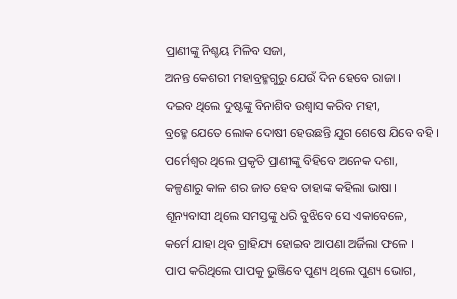ପ୍ରାଣୀଙ୍କୁ ନିଶ୍ଚୟ ମିଳିବ ସଜା,
ଅନନ୍ତ କେଶରୀ ମହାବ୍ରହ୍ମଗୁରୁ ଯେଉଁ ଦିନ ହେବେ ରାଜା ।
ଦଇବ ଥିଲେ ଦୁଷ୍ଟଙ୍କୁ ବିନାଶିବ ଉଶ୍ୱାସ କରିବ ମହୀ,
ବ୍ରହ୍ମେ ଯେତେ ଲୋକ ଦୋଷୀ ହେଉଛନ୍ତି ଯୁଗ ଶେଷେ ଯିବେ ବହି ।
ପର୍ମେଶ୍ୱର ଥିଲେ ପ୍ରକୃତି ପ୍ରାଣୀଙ୍କୁ ବିହିବେ ଅନେକ ଦଶା,
କଳ୍ପଣାରୁ କାଳ ଶର ଜାତ ହେବ ତାହାଙ୍କ କହିଲା ଭାଷା ।
ଶୂନ୍ୟବାସୀ ଥିଲେ ସମସ୍ତଙ୍କୁ ଧରି ବୁଝିବେ ସେ ଏକାବେଳେ,
କର୍ମେ ଯାହା ଥିବ ଗ୍ରାହିଯ୍ୟ ହୋଇବ ଆପଣା ଅର୍ଜିଲା ଫଳେ ।
ପାପ କରିଥିଲେ ପାପକୁ ଭୁଞ୍ଜିବେ ପୁଣ୍ୟ ଥିଲେ ପୁଣ୍ୟ ଭୋଗ,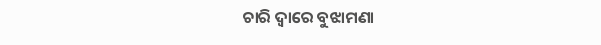ଚାରି ଦ୍ୱାରେ ବୁଝାମଣା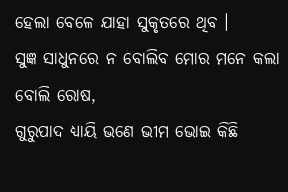ହେଲା ବେଳେ ଯାହା ସୁକୃତରେ ଥିବ ।
ସୁଜ୍ଞ ସାଧୁନରେ ନ ବୋଲିବ ମୋର ମନେ କଲା ବୋଲି ରୋଷ,
ଗୁରୁପାଦ ଧ୍ୟାୟି ଭଣେ ଭୀମ ଭୋଇ କିଛି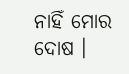ନାହିଁ ମୋର ଦୋଷ ।